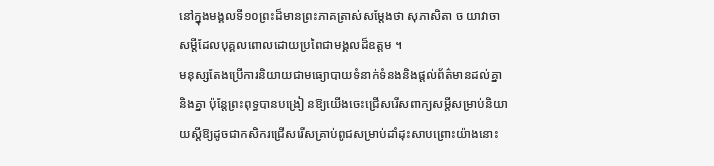នៅក្នុងមង្គលទី១០ព្រះដ៏មានព្រះភាគត្រាស់សម្តែងថា សុភាសិតា ច យាវាចា សម្តីដែលបុគ្គលពោលដោយប្រពៃជាមង្គលដ៏ឧត្តម ។
មនុស្សតែងប្រើការនិយាយជាមធ្យោបាយទំនាក់ទំនងនិងផ្តល់ព័ត៌មានដល់គ្នានិងគ្នា ប៉ុន្តែព្រះពុទ្ធបានបង្រៀ នឱ្យយើងចេះជ្រើសរើសពាក្យសម្ដីសម្រាប់និយាយស្តីឱ្យដូចជាកសិករជ្រើសរើសគ្រាប់ពូជសម្រាប់ដាំដុះសាបព្រោះយ៉ាងនោះ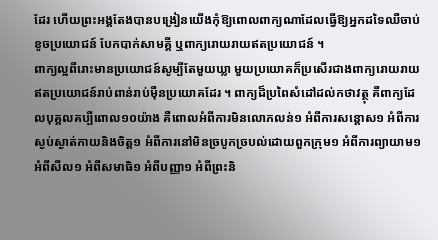ដែរ ហើយព្រះអង្គតែងបានបង្រៀនយើងកុំឱ្យពោលពាក្យណាដែលធ្វើឱ្យអ្នកដទៃឈឺចាប់ ខូចប្រយោជន៍ បែកបាក់សាមគ្គី ឬពាក្យរោយរាយឥតប្រយោជន៍ ។
ពាក្យល្អពីរោះមានប្រយោជន៍សូម្បីតែមួយឃ្លា មួយប្រយោគក៏ប្រសើរជាងពាក្យរោយរាយឥតប្រយោជន៍រាប់ពាន់រាប់ម៉ឺនប្រយោគដែរ ។ ពាក្យដ៏ប្រពៃសំដៅដល់កថាវត្ថុ គឺពាក្យដែលបុគ្គលគប្បីពោល១០យ៉ាង គឺពោលអំពីការមិនលោភលន់១ អំពីការសន្ដោស១ អំពីការស្ងប់ស្ងាត់កាយនិងចិត្ត១ អំពីការនៅមិនច្របូកច្របល់ដោយពួកក្រុម១ អំពីការព្យាយាម១ អំពីសីល១ អំពីសមាធិ១ អំពីបញ្ញា១ អំពីព្រះនិ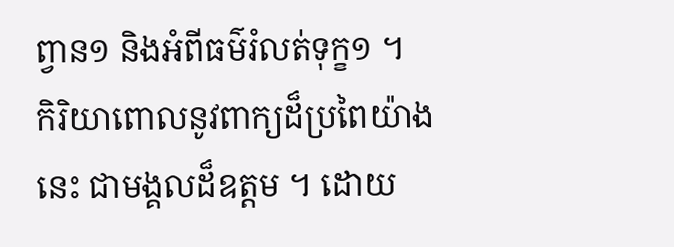ព្វាន១ និងអំពីធម៌រំលត់ទុក្ខ១ ។
កិរិយាពោលនូវពាក្យដ៏ប្រពៃយ៉ាងនេះ ជាមង្គលដ៏ឧត្តម ។ ដោយ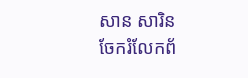សាន សារិន
ចែករំលែកព័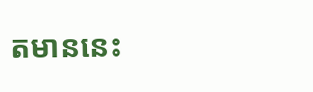តមាននេះ